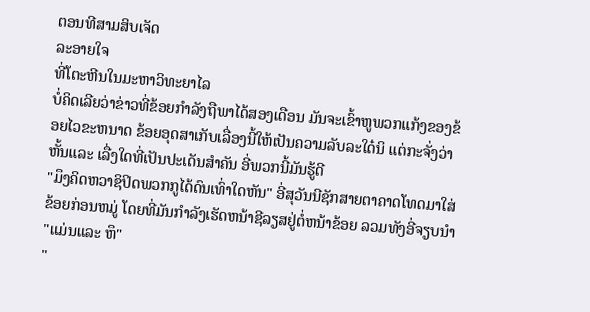ຕອນທີສາມສິບເຈັດ
ລະອາຍໃຈ
ທີ່ໂຕະຫີນໃນມະຫາວິທະຍາໄລ
ບໍ່ຄິດເລີຍວ່າຂ່າວທີ່ຂ້ອຍກຳລັງຖືພາໄດ້ສອງເດືອນ ມັນຈະເຂົ້າຫູພວກແກ້ງຂອງຂ້ອຍໄວຂະຫນາດ ຂ້ອຍອຸດສາເກັບເລື່ອງນີ້ໃຫ້ເປັນຄວາມລັບລະໃດ໋ນິ ແຕ່ກະຈັ່ງວ່າຫັ້ນແລະ ເລື່ງໃດທີ່ເປັນປະເດັນສຳຄັນ ອີ່ພວກນີ້ມັນຮູ້ດີ
"ມຶງຄິດຫວາຊິປິດພວກກູໄດ້ດົນເທົ່າໃດຫັນ" ອີ່ສຸວັນນີຊັກສາຍຕາຄາດໂທດມາໃສ່ຂ້ອຍກ່ອນຫມູ່ ໂດຍທີ່ມັນກຳລັງເຮັດຫນ້າຊີລຽສຢູ່ຕໍ່ຫນ້າຂ້ອຍ ລວມທັງອີ່ຈຽບນຳ
"ແມ່ນແລະ ຫຶ"
"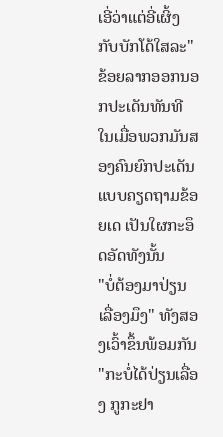ເອີ່ວ່າແຕ່ອີ່ເຜິ້ງກັບບັກໂດ້ໃສລະ" ຂ້ອຍລາກອອກນອກປະເດັນທັນທີ ໃນເມື່ອພວກມັນສອງຄົນຍົກປະເດັນແບບຄຽດຖາມຂ້ອຍເດ ເປັນໃຜກະອຶດອັດທັງນັ້ນ
"ບໍ່ຕ້ອງມາປ່ຽນເລື່ອງມຶງ" ທັງສອງເວົ້າຂຶ້ນພ້ອມກັນ
"ກະບໍ່ໄດ້ປ່ຽນເລື່ອງ ກູກະຢາ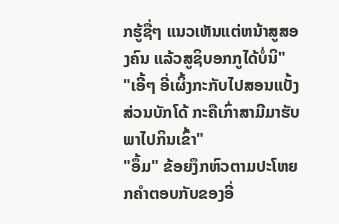ກຮູ້ຊື່ໆ ແນວເຫັນແຕ່ຫນ້າສູສອງຄົນ ແລ້ວສູຊິບອກກູໄດ້ບໍ່ນິ"
"ເອີ້ໆ ອີ່ເຜິ້ງກະກັບໄປສອນແບັ້ງ ສ່ວນບັກໂດ້ ກະຄືເກົ່າສາມີມາຮັບພາໄປກິນເຂົ້າ"
"ອຶ້ມ" ຂ້ອຍງຶກຫົວຕາມປະໂຫຍກຄຳຕອບກັບຂອງອີ່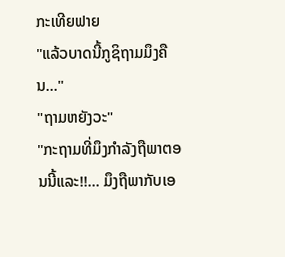ກະເທີຍຟາຍ
"ແລ້ວບາດນີ້ກູຊິຖາມມຶງຄືນ..."
"ຖາມຫຍັງວະ"
"ກະຖາມທີ່ມຶງກຳລັງຖືພາຕອນນີ້ແລະ!!... ມຶງຖືພາກັບເອ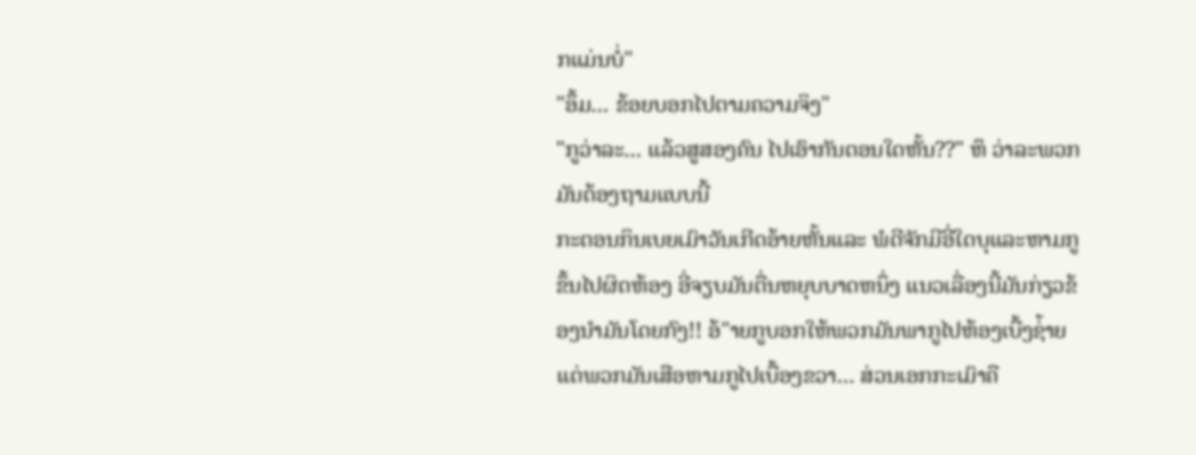ກແມ່ນບໍ່"
"ອຶ້ມ... ຂ້ອຍບອກໄປຕາມຄວາມຈິງ"
"ກູວ່າລະ... ແລ້ວສູສອງຄົນ ໄປເອົາກັນຕອນໃດຫັ້ນ??" ຫຶ ວ່າລະພວກມັນຕ້ອງຖາມແບບນີ້
ກະຕອນກິນເບຍເມົາວັນເກີດອ້າຍຫັ້ນແລະ ພໍດີຈັກມີອີ່ໃດບຸແລະຫາມກູຂຶ້ນໄປຜິດຫ້ອງ ອີ່ຈຽບມັນຕື່ນຫຍຸບບາດຫນຶ່ງ ແນວເລື່ອງນີ້ມັນກ່ຽວຂ້ອງນຳມັນໂດຍກົງ!! ອ້"າຍກູບອກໃຫ້ພວກມັນພາກູໄປຫ້ອງເບື້ງຊ່້າຍ ແຕ່ພວກມັນເສືອຫາມກູໄປເບື້ອງຂວາ... ສ່ວນເອກກະເມົາຄື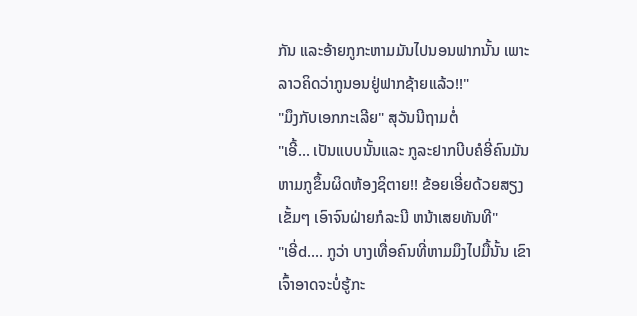ກັນ ແລະອ້າຍກູກະຫາມມັນໄປນອນຟາກນັ້ນ ເພາະລາວຄິດວ່າກູນອນຢູ່ຟາກຊ້າຍແລ້ວ!!"
"ມຶງກັບເອກກະເລີຍ" ສຸວັນນີຖາມຕໍ່
"ເອີ້... ເປັນແບບນັ້ນແລະ ກູລະຢາກບີບຄໍອີ່ຄົນມັນຫາມກູຂຶ້ນຜິດຫ້ອງຊິຕາຍ!! ຂ້ອຍເອີ່ຍດ້ວຍສຽງເຂັ້ມໆ ເອົາຈົນຝ່າຍກໍລະນີ ຫນ້າເສຍທັນທີ"
"ເອີ່d.... ກູວ່າ ບາງເທື່ອຄົນທີ່ຫາມມຶງໄປມື້ນັ້ນ ເຂົາເຈົ້າອາດຈະບໍ່ຮູ້ກະ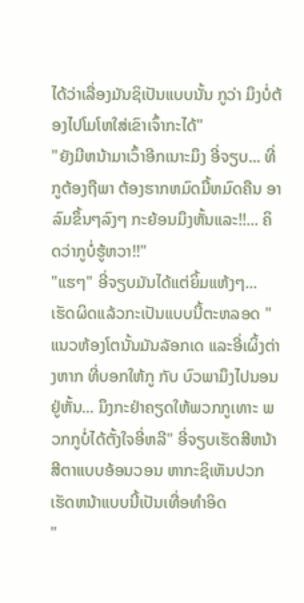ໄດ້ວ່າເລື່ອງມັນຊິເປັນແບບນັ້ນ ກູວ່າ ມຶງບໍ່ຕ້ອງໄປໂມໂຫໃສ່ເຂົາເຈົ້າກະໄດ້"
"ຍັງມີຫນ້າມາເວົ້າອີກເນາະມຶງ ອີ່ຈຽບ... ທີ່ກູຕ້ອງຖືພາ ຕ້ອງຮາກຫມົດມື້ຫມົດຄືນ ອາລົມຂຶ້ນໆລົງໆ ກະຍ້ອນມຶງຫັ້ນແລະ!!... ຄິດວ່າກູບໍ່ຮູ້ຫວາ!!"
"ແຮໆ" ອີ່ຈຽບມັນໄດ້ແຕ່ຍິ້ມແຫ້ງໆ... ເຮັດຜິດແລ້ວກະເປັນແບບນີ້ຕະຫລອດ "ແນວຫ້ອງໂຕນັ້ນມັນລັອກເດ ແລະອີ່ເຜິ້ງຕ່າງຫາກ ທີ່ບອກໃຫ້ກູ ກັບ ບົວພາມຶງໄປນອນຢູ່ຫັ້ນ... ມຶງກະຢ່າຄຽດໃຫ້ພວກກູເທາະ ພວກກູບໍ່ໄດ້ຕັ້ງໃຈອີ່ຫລີ" ອີ່ຈຽບເຮັດສີຫນ້າສີຕາແບບອ້ອນວອນ ຫາກະຊິເຫັນປວກເຮັດຫນ້າແບບນີ້ເປັນເທື່ອທຳອິດ
"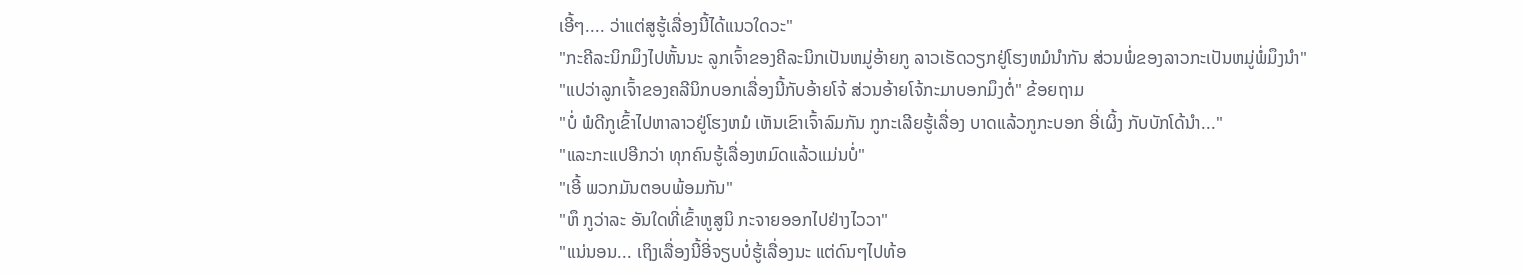ເອີ້ໆ.... ວ່າແຕ່ສູຮູ້ເລື່ອງນີ້ໄດ້ແນວໃດວະ"
"ກະຄີລະນິກມຶງໄປຫັ້ນນະ ລູກເຈົ້າຂອງຄີລະນິກເປັນຫມູ່ອ້າຍກູ ລາວເຮັດວຽກຢູ່ໂຮງຫມໍນຳກັນ ສ່ວນພໍ່ຂອງລາວກະເປັນຫມູ່ພໍ່ມຶງນຳ"
"ແປວ່າລູກເຈົ້າຂອງຄລີນິກບອກເລື່ອງນີ້ກັບອ້າຍໂຈ້ ສ່ວນອ້າຍໂຈ້ກະມາບອກມຶງຕໍ່" ຂ້ອຍຖາມ
"ບໍ່ ພໍດີກູເຂົ້າໄປຫາລາວຢູ່ໂຮງຫມໍ ເຫັນເຂົາເຈົ້າລົມກັນ ກູກະເລີຍຮູ້ເລື່ອງ ບາດແລ້ວກູກະບອກ ອີ່ເຜິ້ງ ກັບບັກໂດ້ນຳ..."
"ແລະກະແປອີກວ່າ ທຸກຄົນຮູ້ເລື່ອງຫມົດແລ້ວແມ່ນບໍ່"
"ເອີ້ ພວກມັນຕອບພ້ອມກັນ"
"ຫຶ ກູວ່າລະ ອັນໃດທີ່ເຂົ້າຫູສູນິ ກະຈາຍອອກໄປຢ່າງໄວວາ"
"ແນ່ນອນ... ເຖິງເລື່ອງນີ້ອີ່ຈຽບບໍ່ຮູ້ເລື່ອງນະ ແຕ່ດົນໆໄປທ້ອ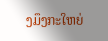ງມຶງກະໃຫຍ່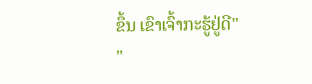ຂຶ້ນ ເຂົາເຈົ້າກະຮູ້ຢູ່ດີ"
"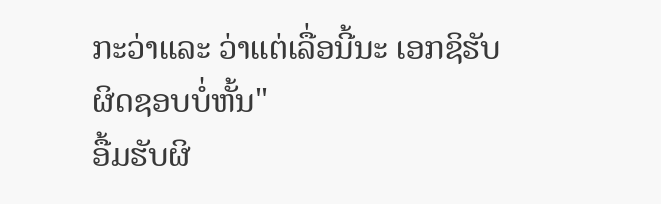ກະວ່າແລະ ວ່າແຕ່ເລື່ອນີ້ນະ ເອກຊິຮັບຜິດຊອບບໍ່ຫັ້ນ"
ອື້ມຮັບຜິ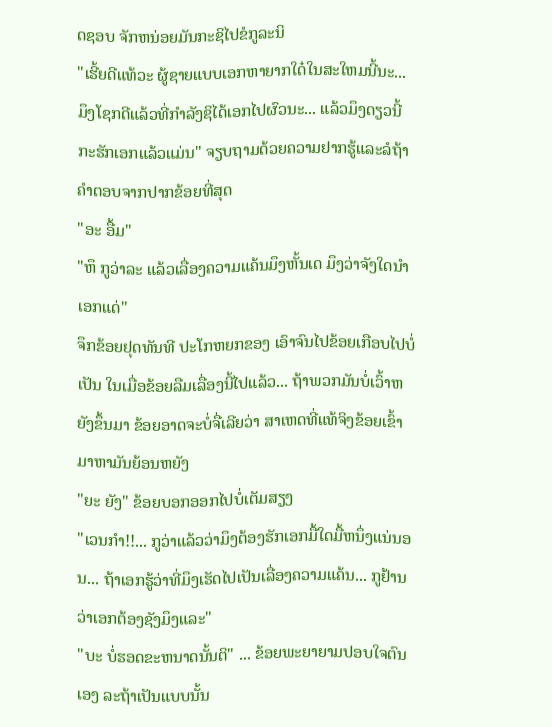ດຊອບ ຈັກຫນ່ອຍມັນກະຊິໄປຂໍກູລະນິ
"ເຮີ້ຍດີແທ້ວະ ຜູ້ຊາຍແບບເອກຫາຍາກໃດ໋ໃນສະໃຫມນີ້ນະ... ມຶງໂຊກດີແລ້ວທີ່ກຳລັງຊິໄດ້ເອກໄປຜົວນະ... ແລ້ວມຶງດຽວນີ້ກະຮັກເອກແລ້ວແມ່ນ" ຈຽບຖາມດ້ວຍຄວາມຢາກຮູ້ແລະລໍຖ້າຄຳຕອບຈາກປາກຂ້ອຍທີ່ສຸດ
"ອະ ອື້ມ"
"ຫຶ ກູວ່າລະ ແລ້ວເລື່ອງຄວາມແຄ້ນມຶງຫັ້ນເດ ມຶງວ່າຈັງໃດນຳເອກແດ່"
ຈຶກຂ້ອຍຢຸດທັນທີ ປະໂກຫຍກຂອງ ເອົາຈົນໄປຂ້ອຍເກືອບໄປບໍ່ເປັນ ໃນເມື່ອຂ້ອຍລືມເລື່ອງນີ້ໄປແລ້ວ... ຖ້າພວກມັນບໍ່ເວົ້າຫຍັງຂຶ້ນມາ ຂ້ອຍອາດຈະບໍ່ຈື່ເລີຍວ່າ ສາເຫດທີ່ແທ້ຈິງຂ້ອຍເຂົ້າມາຫາມັນຍ້ອນຫຍັງ
"ຍະ ຍັງ" ຂ້ອຍບອກອອກໄປບໍ່ເຕັມສຽງ
"ເວນກຳ!!... ກູວ່າແລ້ວວ່າມຶງຕ້ອງຮັກເອກມື້ໃດມື້ຫນຶ່ງແນ່ນອນ... ຖ້າເອກຮູ້ວ່າທີ່ມຶງເຮັດໄປເປັນເລື່ອງຄວາມແຄ້ນ... ກູຢ້ານວ່າເອກຕ້ອງຊັງມຶງແລະ"
"ບະ ບໍ່ຮອດຂະຫນາດນັ້ນຕິ" ... ຂ້ອຍພະຍາຍາມປອບໃຈຕົນເອງ ລະຖ້າເປັນແບບນັ້ນ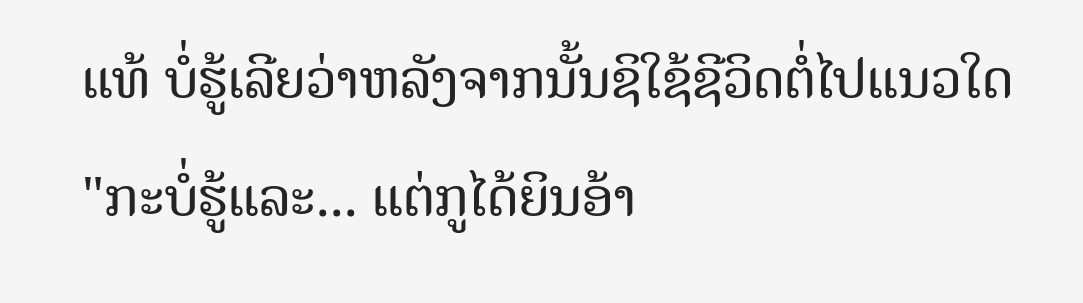ແທ້ ບໍ່ຮູ້ເລີຍວ່າຫລັງຈາກນັ້ນຊິໃຊ້ຊີວິດຕໍ່ໄປແນວໃດ
"ກະບໍ່ຮູ້ແລະ... ແຕ່ກູໄດ້ຍິນອ້າ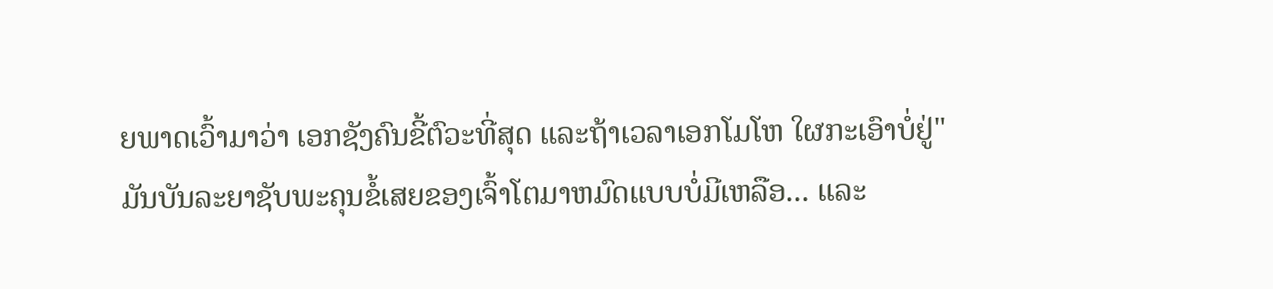ຍພາດເວົ້າມາວ່າ ເອກຊັງຄົນຂີ້ຕົວະທີ່ສຸດ ແລະຖ້າເວລາເອກໂມໂຫ ໃຜກະເອົາບໍ່ຢູ່"
ມັນບັນລະຍາຊັບພະຄຸນຂໍ້ເສຍຂອງເຈົ້າໂຕມາຫມົດແບບບໍ່ມີເຫລືອ... ແລະ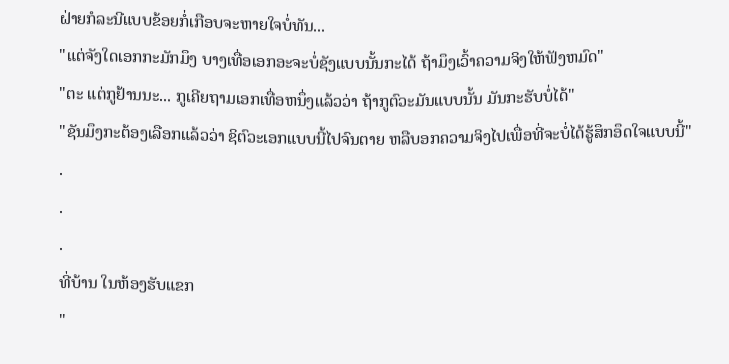ຝ່າຍກໍລະນີແບບຂ້ອຍກໍ່ເກືອບຈະຫາຍໃຈບໍ່ທັນ...
"ແຕ່ຈັງໃດເອກກະມັກມຶງ ບາງເທື່ອເອກອະຈະບໍ່ຊັງແບບນັ້ນກະໄດ້ ຖ້າມຶງເວົ້າຄວາມຈິງໃຫ້ຟັງຫມົດ"
"ຕະ ແຕ່ກູຢ້ານນະ... ກູເຄີຍຖາມເອກເທື່ອຫນຶ່ງແລ້ວວ່າ ຖ້າກູຕົວະມັນແບບນັ້ນ ມັນກະຮັບບໍ່ໄດ້"
"ຊັນມຶງກະຕ້ອງເລືອກແລ້ວວ່າ ຊິຕົວະເອກແບບນີ້ໄປຈົນຕາຍ ຫລືບອກຄວາມຈິງໄປເພື່ອທີ່ຈະບໍ່ໄດ້ຮູ້ສຶກອຶດໃຈແບບນີ້"
.
.
.
ທີ່ບ້ານ ໃນຫ້ອງຮັບແຂກ
"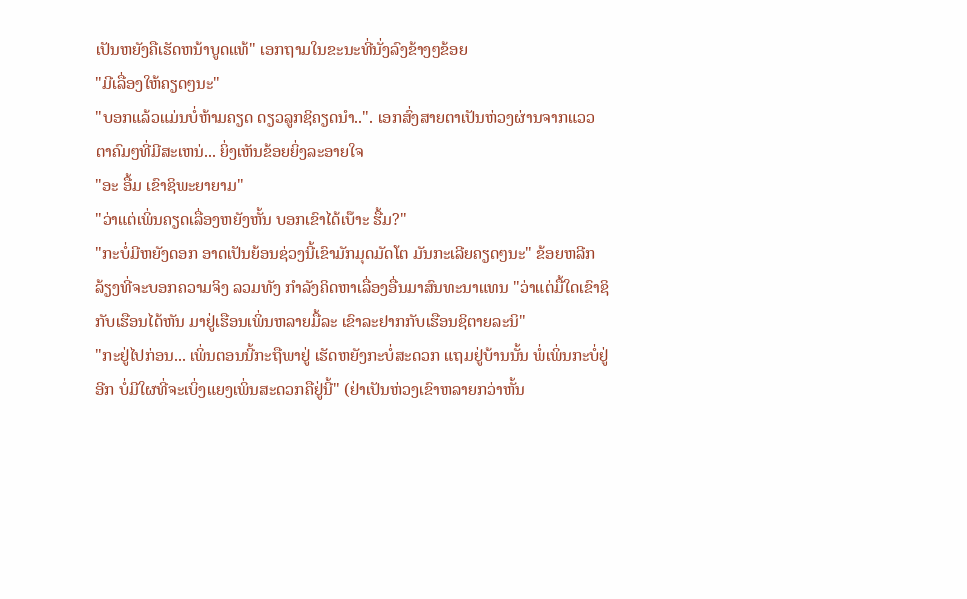ເປັນຫຍັງຄືເຮັດຫນ້າບູດແທ້" ເອກຖາມໃນຂະນະທີ່ນັ່ງລົງຂ້າງໆຂ້ອຍ
"ມີເລື່ອງໃຫ້ຄຽດໆນະ"
"ບອກແລ້ວແມ່ນບໍ່ຫ້າມຄຽດ ດຽວລູກຊິຄຽດນຳ..". ເອກສົ່ງສາຍຕາເປັນຫ່ວງຜ່ານຈາກແວວຕາຄົມໆທີ່ມີສະເຫນ່... ຍິ່ງເຫັນຂ້ອຍຍິ່ງລະອາຍໃຈ
"ອະ ອື້ມ ເຂົາຊິພະຍາຍາມ"
"ວ່າແຕ່ເພິ່ນຄຽດເລື່ອງຫຍັງຫັ້ນ ບອກເຂົາໄດ້ເບ໊າະ ຮື້ມ?"
"ກະບໍ່ມີຫຍັງດອກ ອາດເປັນຍ້ອນຊ່ວງນີ້ເຂົາມັກມຸດມັດໂຕ ມັນກະເລີຍຄຽດໆນະ" ຂ້ອຍຫລີກລ້ຽງທີ່ຈະບອກຄວາມຈິງ ລວມທັງ ກຳລັງຄິດຫາເລື່ອງອື່ນມາສົນທະນາແທນ "ວ່າແຕ່ມື້ໃດເຂົາຊິກັບເຮືອນໄດ້ຫັນ ມາຢູ່ເຮືອນເພິ່ນຫລາຍມື້ລະ ເຂົາລະຢາກກັບເຮືອນຊິຕາຍລະນິ"
"ກະຢູ່ໄປກ່ອນ... ເພິ່ນຕອນນີ້ກະຖືພາຢູ່ ເຮັດຫຍັງກະບໍ່ສະດວກ ແຖມຢູ່ບ້ານນັ້ນ ພໍ່ເພິ່ນກະບໍ່ຢູ່ອີກ ບໍ່ມີໃຜທີ່ຈະເບິ່ງແຍງເພິ່ນສະດວກຄືຢູ່ນີ້" (ຢ່າເປັນຫ່ວງເຂົາຫລາຍກວ່າຫັ້ນ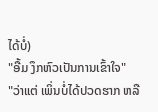ໄດ້ບໍ່)
"ອື້ມ ງຶກຫົວເປັນການເຂົ້າໃຈ"
"ວ່າແຕ່ ເພິ່ນບໍ່ໄດ້ປວດຮາກ ຫລື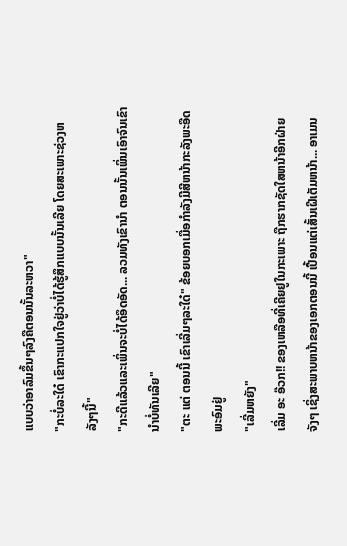ແບບວ່າອາລົມຂຶ້ນໆລົງຄືຕອນນັ້ນລະຫວາ"
"ກະບໍ່ລະໃດ໋ ເຂົາກະແປກໃຈຢູ່ວ່າບໍ່ໄດ້ຮູ້ສຶກແບບນັ້ນເລີຍ ໂດຍສະເພາະຊ່ວງຫລັງໆນີ້"
"ກະດີແລ້ວແລະເພິ່ນຈະບໍ່ໄດ້ອຶດອັດ... ລວມທັງເຂົານຳ ຕອນນັ້ນເພິ່ນເອົາຈົນເຂົານຳບໍ່ທັນເລີຍ"
"ຕະ ແຕ່ ຕອນນີ້ ເຂົາເລີ່ມໆລະໃດ໋" ຂ້ອຍບອກເມື່ອກຳລັງມີສີຫນ້າກະລັງພະອືດພະອົມຢູ່
"ເລີ່ມຫຍັງ"
ເລີ່ມ ອະ ອ໊ວກ!! ຂອງເຫລືອທີ່ເຄີຍຢູໃນກະເພາະ ຖືກຮາກຊັດໃສຫນ້າອີກຝ່າຍຈັງໆ ເຊິ່ງສະພາບຫນ້າຂອງເອກຕອນນີ້ ເປື້ອນແຕ່ເສັ້ນເຝີເຕັມຫນ້າ... ອາເມນ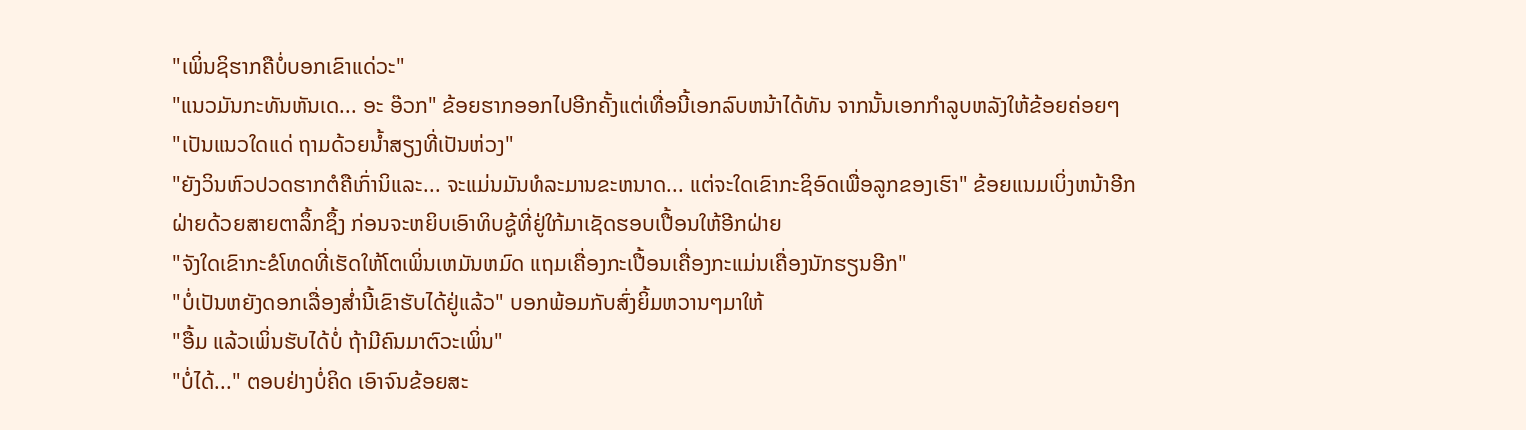"ເພິ່ນຊິຮາກຄືບໍ່ບອກເຂົາແດ່ວະ"
"ແນວມັນກະທັນຫັນເດ... ອະ ອ໊ວກ" ຂ້ອຍຮາກອອກໄປອີກຄັ້ງແຕ່ເທື່ອນີ້ເອກລົບຫນ້າໄດ້ທັນ ຈາກນັ້ນເອກກຳລູບຫລັງໃຫ້ຂ້ອຍຄ່ອຍໆ
"ເປັນແນວໃດແດ່ ຖາມດ້ວຍນ້ຳສຽງທີ່ເປັນຫ່ວງ"
"ຍັງວິນຫົວປວດຮາກຕໍຄືເກົ່ານິແລະ... ຈະແມ່ນມັນທໍລະມານຂະຫນາດ... ແຕ່ຈະໃດເຂົາກະຊິອົດເພື່ອລູກຂອງເຮົາ" ຂ້ອຍແນມເບິ່ງຫນ້າອີກຝ່າຍດ້ວຍສາຍຕາລຶ້ກຊຶ້ງ ກ່ອນຈະຫຍິບເອົາທິບຊູ້ທີ່ຢູ່ໃກ້ມາເຊັດຮອບເປື້ອນໃຫ້ອີກຝ່າຍ
"ຈັງໃດເຂົາກະຂໍໂທດທີ່ເຮັດໃຫ້ໂຕເພິ່ນເຫມັນຫມົດ ແຖມເຄື່ອງກະເປື້ອນເຄື່ອງກະແມ່ນເຄື່ອງນັກຮຽນອີກ"
"ບໍ່ເປັນຫຍັງດອກເລື່ອງສ່ຳນີ້ເຂົາຮັບໄດ້ຢູ່ແລ້ວ" ບອກພ້ອມກັບສົ່ງຍິ້ມຫວານໆມາໃຫ້
"ອື້ມ ແລ້ວເພິ່ນຮັບໄດ້ບໍ່ ຖ້າມີຄົນມາຕົວະເພິ່ນ"
"ບໍ່ໄດ້..." ຕອບຢ່າງບໍ່ຄິດ ເອົາຈົນຂ້ອຍສະ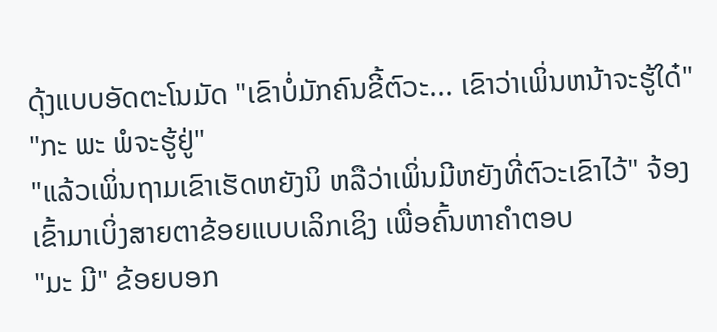ດຸ້ງແບບອັດຕະໂນມັດ "ເຂົາບໍ່ມັກຄົນຂີ້ຕົວະ... ເຂົາວ່າເພິ່ນຫນ້າຈະຮູ້ໃດ໋"
"ກະ ພະ ພໍຈະຮູ້ຢູ່"
"ແລ້ວເພິ່ນຖາມເຂົາເຮັດຫຍັງນິ ຫລືວ່າເພິ່ນມີຫຍັງທີ່ຕົວະເຂົາໄວ້" ຈ້ອງເຂົ້າມາເບິ່ງສາຍຕາຂ້ອຍແບບເລິກເຊິງ ເພື່ອຄົ້ນຫາຄຳຕອບ
"ມະ ມີ" ຂ້ອຍບອກ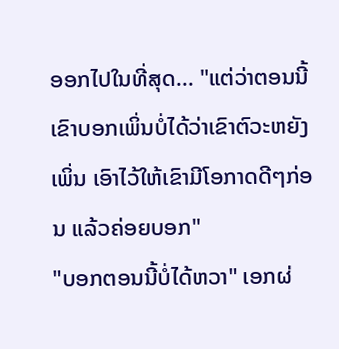ອອກໄປໃນທີ່ສຸດ... "ແຕ່ວ່າຕອນນີ້ເຂົາບອກເພິ່ນບໍ່ໄດ້ວ່າເຂົາຕົວະຫຍັງເພິ່ນ ເອົາໄວ້ໃຫ້ເຂົາມີໂອກາດດີໆກ່ອນ ແລ້ວຄ່ອຍບອກ"
"ບອກຕອນນີ້ບໍ່ໄດ້ຫວາ" ເອກຜ່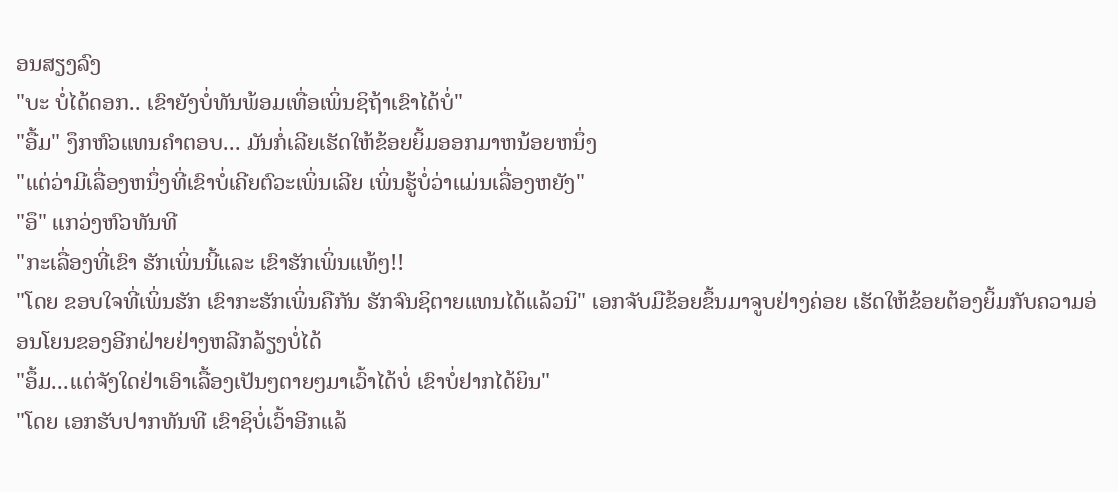ອນສຽງລົງ
"ບະ ບໍ່ໄດ້ດອກ.. ເຂົາຍັງບໍ່ທັນພ້ອມເທື່ອເພິ່ນຊິຖ້າເຂົາໄດ້ບໍ່"
"ອື້ມ" ງຶກຫົວແທນຄຳຕອບ... ມັນກໍ່ເລີຍເຮັດໃຫ້ຂ້ອຍຍິ້ມອອກມາຫນ້ອຍຫນຶ່ງ
"ແຕ່ວ່າມີເລື່ອງຫນຶ່ງທີ່ເຂົາບໍ່ເຄີຍຕົວະເພິ່ນເລີຍ ເພິ່ນຮູ້ບໍ່ວ່າແມ່ນເລື່ອງຫຍັງ"
"ອຶ" ແກວ່ງຫົວທັນທີ
"ກະເລື່ອງທີ່ເຂົາ ຮັກເພິ່ນນີ້ແລະ ເຂົາຮັກເພິ່ນແທ້ໆ!!
"ໂດຍ ຂອບໃຈທີ່ເພິ່ນຮັກ ເຂົາກະຮັກເພິ່ນຄືກັນ ຮັກຈົນຊິຕາຍແທນໄດ້ແລ້ວນິ" ເອກຈັບມືຂ້ອຍຂຶ້ນມາຈູບຢ່າງຄ່ອຍ ເຮັດໃຫ້ຂ້ອຍຕ້ອງຍິ້ມກັບຄວາມອ່ອນໂຍນຂອງອີກຝ່າຍຢ່າງຫລີກລ້ຽງບໍ່ໄດ້
"ອຶ້ມ...ແຕ່ຈັງໃດຢ່າເອົາເລື້ອງເປັນໆຕາຍໆມາເວົ້າໄດ້ບໍ່ ເຂົາບໍ່ຢາກໄດ້ຍິນ"
"ໂດຍ ເອກຮັບປາກທັນທີ ເຂົາຊິບໍ່ເວົ້າອີກແລ້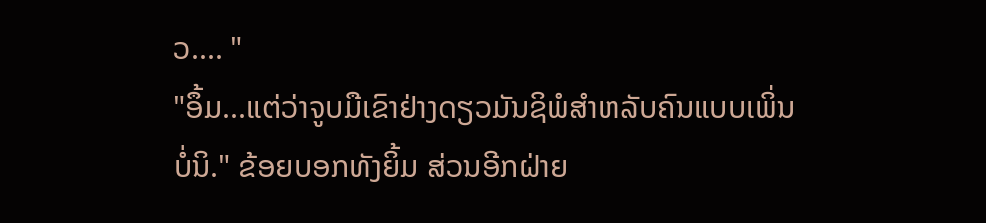ວ.... "
"ອຶ້ມ...ແຕ່ວ່າຈູບມືເຂົາຢ່າງດຽວມັນຊິພໍສຳຫລັບຄົນແບບເພິ່ນບໍ່ນິ." ຂ້ອຍບອກທັງຍິ້ມ ສ່ວນອີກຝ່າຍ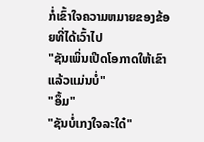ກໍ່ເຂົ້າໃຈຄວາມຫມາຍຂອງຂ້ອຍທີ່ໄດ້ເວົ້າໄປ
"ຊັນເພິ່ນເປີດໂອກາດໃຫ້ເຂົາແລ້ວແມ່ນບໍ່"
"ອຶ້ມ"
"ຊັນບໍ່ເກງໃຈລະໃດ໋"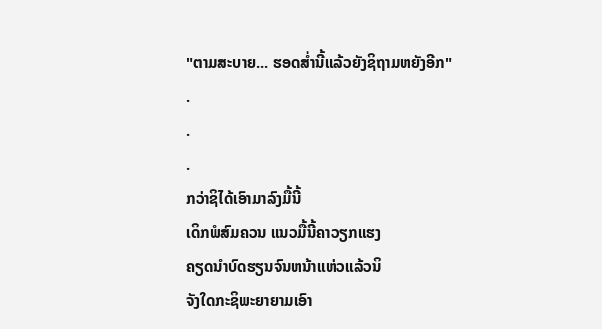"ຕາມສະບາຍ... ຮອດສ່ຳນີ້ແລ້ວຍັງຊິຖາມຫຍັງອີກ"
.
.
.
ກວ່າຊິໄດ້ເອົາມາລົງມື້ນີ້
ເດິກພໍສົມຄວນ ແນວມື້ນີ້ຄາວຽກແຮງ
ຄຽດນຳບົດຮຽນຈົນຫນ້າແຫ່ວແລ້ວນິ
ຈັງໃດກະຊິພະຍາຍາມເອົາ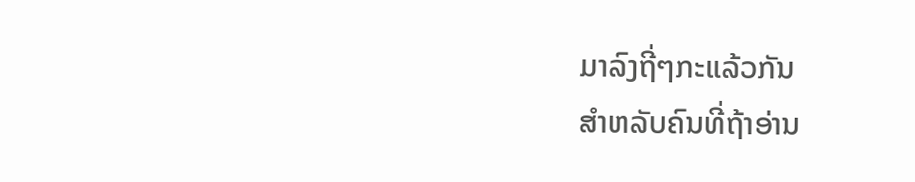ມາລົງຖີ່ໆກະແລ້ວກັນ
ສຳຫລັບຄົນທີ່ຖ້າອ່ານ